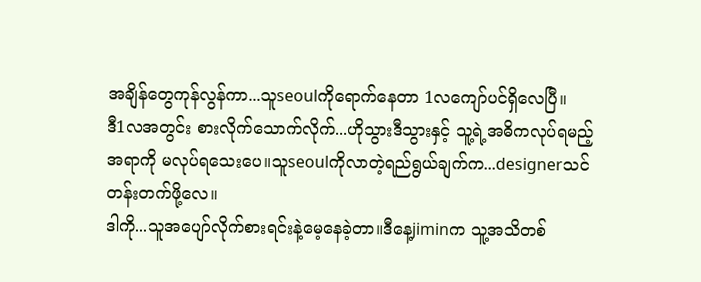အချိန်တွေကုန်လွန်ကာ...သူseoulကိုရောက်နေတာ 1လကျော်ပင်ရှိလေပြီ။
ဒီ1လအတွင်း စားလိုက်သောက်လိုက်...ဟိုသွားဒီသွားနှင့် သူ့ရဲ့အဓိကလုပ်ရမည့်အရာကို မလုပ်ရသေးပေ။သူseoulကိုလာတဲ့ရည်ရွယ်ချက်က...designerသင်တန်းတက်ဖို့လေ။
ဒါကို...သူအပျော်လိုက်စားရင်းနဲ့မေ့နေခဲ့တာ။ဒီနေ့jiminက သူ့အသိတစ်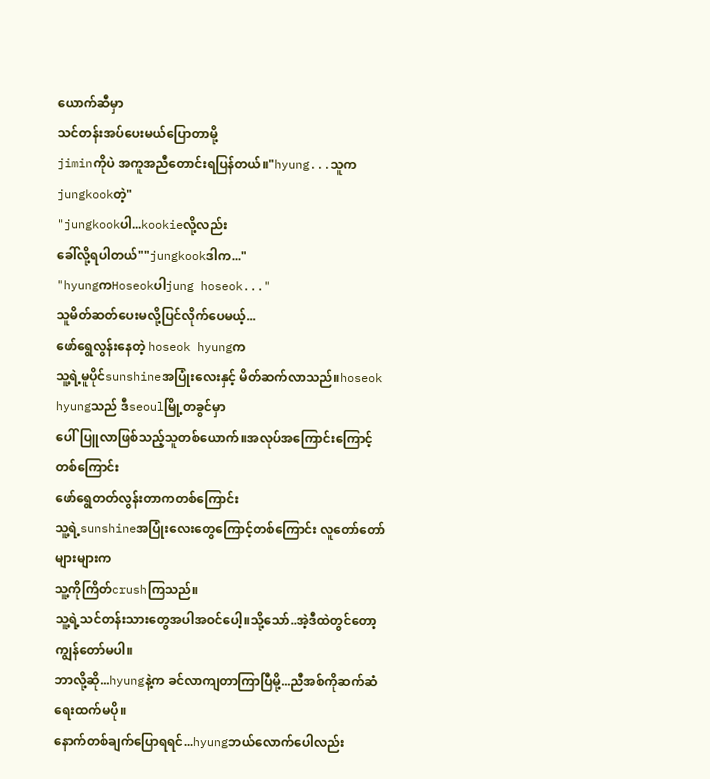ယောက်ဆီမှာ
သင်တန်းအပ်ပေးမယ်ပြောတာမို့
jiminကိုပဲ အကူအညီတောင်းရပြန်တယ်။"hyung...သူကjungkookတဲ့"
"jungkookပါ...kookieလို့လည်း
ခေါ်လို့ရပါတယ်""jungkookဒါက..."
"hyungကHoseokပါjung hoseok..."
သူမိတ်ဆတ်ပေးမလို့ပြင်လိုက်ပေမယ့်...
ဖော်ရွေလွန်းနေတဲ့ hoseok hyungက
သူ့ရဲ့မူပိုင်sunshineအပြုံးလေးနှင့် မိတ်ဆက်လာသည်။hoseok hyungသည် ဒီseoulမြို့တခွင်မှာ
ပေါ်ပြူလာဖြစ်သည့်သူတစ်ယောက်။အလုပ်အကြောင်းကြောင့်တစ်ကြောင်း
ဖော်ရွေတတ်လွန်းတာကတစ်ကြောင်း
သူ့ရဲ့sunshineအပြုံးလေးတွေကြောင့်တစ်ကြောင်း လူတော်တော်များများက
သူ့ကိုကြိတ်crushကြသည်။
သူ့ရဲ့သင်တန်းသားတွေအပါအဝင်ပေါ့။သို့သော်..အဲ့ဒီထဲတွင်တော့ကျွန်တော်မပါ။
ဘာလို့ဆို...hyungနဲ့က ခင်လာကျတာကြာပြီမို့...ညီအစ်ကိုဆက်ဆံရေးထက်မပို။
နောက်တစ်ချက်ပြောရရင်...hyungဘယ်လောက်ပေါလည်း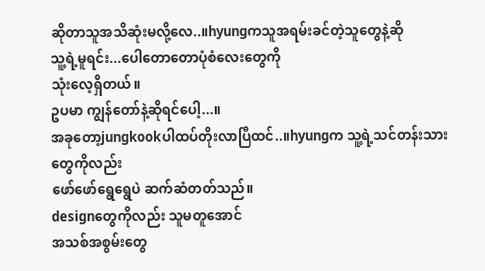ဆိုတာသူအသိဆုံးမလို့လေ..။hyungကသူအရမ်းခင်တဲ့သူတွေနဲ့ဆို
သူ့ရဲ့မူရင်း...ပေါတောတောပုံစံလေးတွေကို
သုံးလေ့ရှိတယ်။
ဥပမာ ကျွန်တော်နဲ့ဆိုရင်ပေါ့...။
အခုတော့jungkookပါထပ်တိုးလာပြီထင်..။hyungက သူ့ရဲ့သင်တန်းသားတွေကိုလည်း
ဖော်ဖော်ရွေရွေပဲ ဆက်ဆံတတ်သည်။
designတွေကိုလည်း သူမတူအောင်
အသစ်အစွမ်းတွေ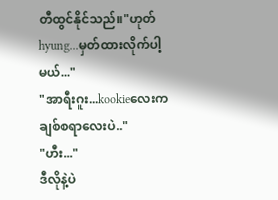တီထွင်နိုင်သည်။"ဟုတ်hyung...မှတ်ထားလိုက်ပါ့မယ်..."
"အာရီးဂူး...kookieလေးကချစ်စရာလေးပဲ.."
"ဟီး..."
ဒီလိုနဲ့ပဲ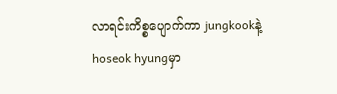လာရင်းကိစ္စပျောက်ကာ jungkookနဲ့hoseok hyungမှာ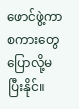ဖောင်ဖွဲ့ကာစကားတွေပြောလို့မပြီးနိုင်။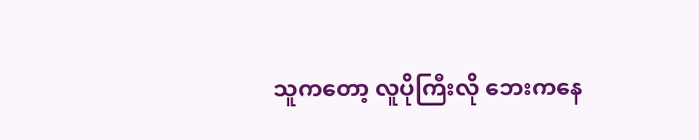သူကတော့ လူပိုကြီးလို ဘေးကနေ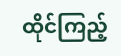ထိုင်ကြည့်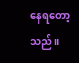နေရတော့သည်။